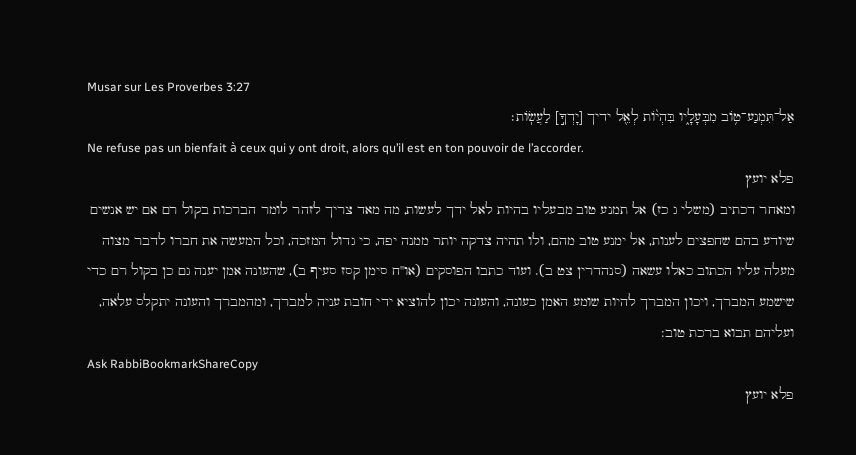Musar sur Les Proverbes 3:27
אַל־תִּמְנַע־ט֥וֹב מִבְּעָלָ֑יו בִּהְי֨וֹת לְאֵ֖ל ידיך [יָדְךָ֣] לַעֲשֽׂוֹת׃
Ne refuse pas un bienfait à ceux qui y ont droit, alors qu’il est en ton pouvoir de l’accorder.
פלא יועץ
ומאחר דכתיב (משלי ג כז) אל תמנע טוב מבעליו בהיות לאל ידך לעשות, מה מאד צריך לזהר לומר הברכות בקול רם אם יש אנשים שיודע בהם שחפצים לענות, אל ימנע טוב מהם, ולו תהיה צדקה יותר ממנה יפה, כי גדול המזכה, וכל המעשה את חברו לדבר מצוה מעלה עליו הכתוב כאלו עשאה (סנהדרין צט ב). ועוד כתבו הפוסקים (או''ח סימן קסז סעיף ב), שהעונה אמן יענה גם כן בקול רם כדי שישמע המברך, ויכון המברך להיות שומע האמן כעונה, והעונה יכון להוציא ידי חובת עניה למברך, ומהמברך והעונה יתקלס עלאה, ועליהם תבוא ברכת טוב:
Ask RabbiBookmarkShareCopy
פלא יועץ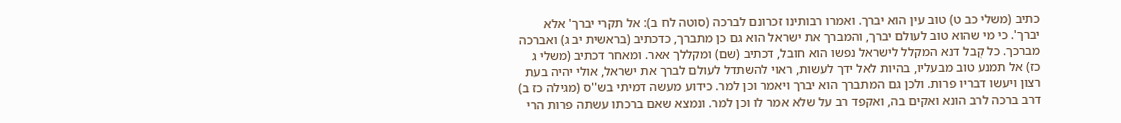כתיב (משלי כב ט) טוב עין הוא יברך. ואמרו רבותינו זכרונם לברכה (סוטה לח ב): אל תקרי יברך' אלא יברך'. כי מי שהוא טוב לעולם יברך, והמברך את ישראל הוא גם כן מתברך, כדכתיב (בראשית יב ג) ואברכה מברכך. כל קְבל דנא המקלל לישראל נפשו הוא חובל, דכתיב (שם) ומקללך אאר. ומאחר דכתיב (משלי ג כז) אל תמנע טוב מבעליו, בהיות לאל ידך לעשות, ראוי להשתדל לעולם לברך את ישראל, אולי יהיה בעת רצון ויעשו דבריו פרות. ולכן גם המתברך הוא יברך ויאמר וכן למר. כידוע מעשה דמיתי בש''ס (מגילה כז ב) דרב ברכה לרב הונא ואקים בה, ואקפד רב על שלא אמר לו וכן למר. ונמצא שאם ברכתו עשתה פרות הרי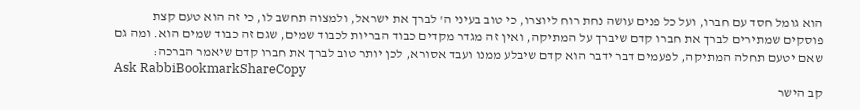הוא גומל חסד עם חברו, ועל כל פנים עושה נחת רוח ליוצרו, כי טוב בעיני ה' לברך את ישראל, ולמצוה תחשב לו, כי זה הוא טעם קצת פוסקים שמתירים לברך את חברו קדם שיברך על המתיקה, ואין זה מגדר מקדים כבוד הבריות לכבוד שמים, שגם זה כבוד שמים הוא. ומה גם שאם יטעם תחלה המתיקה, לפעמים דבר ידבר הוא קדם שיבלע ממנו ועבד אסורא, לכן יותר טוב לברך את חברו קדם שיאמר הברכה:
Ask RabbiBookmarkShareCopy
קב הישר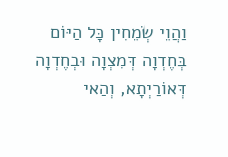וַהֲוֵי שְׂמֵחִין כָּל הַיּוֹם בְּחֶדְוָה דְּמִצְוָה וּבְחֶדְוָה דְּאוֹרַיְתָא, וְהַאי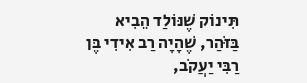תִּינוֹק שֶׁנּוֹלַד הֵבִיא בַּזֹּהַר, שֶׁהָיָה רַב אִידִי בֶּן רַבִּי יַעֲקֹב,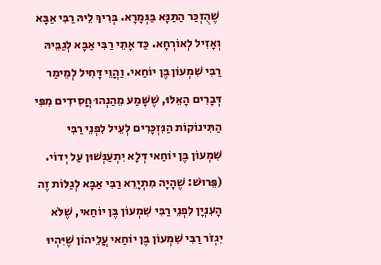שֶׁהֻזְכַּר הַתַּנָּא בַּגְּמָרָא. בְּרִיךְ לֵיהּ רַבִּי אַבָּא וְאָזִיל לְאוֹרְחָא. כַּד אָתֵי רַבִּי אַבָּא לְגַבֵּיהּ רַבִּי שִׁמְעוֹן בֶּן יוֹחַאי. וַהֲוֵי דָּחִיל לְמֵימַר דְּבָרִים הָאֵלּוּ, שֶׁשָּׁמַע מֵהַנְהוּ חֲסִידִים מִפִּי הַתִּינוֹקוֹת הַנִּזְכָּרִים לְעֵיל לִפְנֵי רַבִּי שִׁמְעוֹן בֶּן יוֹחַאי דְּלָא יִתְעַנְּשׁוּן עַל יְדוֹי. (פֵּרוּשׁ: שֶׁהָיָה מִתְיָרֵא רַבִּי אַבָּא לְגַלּוֹת זֶה הָעִנְיָן לִפְנֵי רַבִּי שִׁמְעוֹן בֶּן יוֹחַאי, שֶׁלֹּא יִגְזֹר רַבִּי שִׁמְעוֹן בֶּן יוֹחַאי עֲלֵיהוֹן שֶׁיִּהְיוּ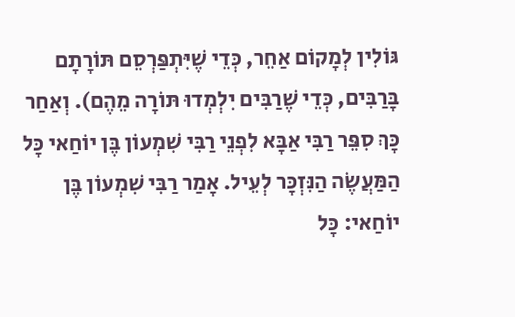גּוֹלִין לְמָקוֹם אַחֵר, כְּדֵי שֶׁיִּתְפַּרְסֵם תּוֹרָתָם בָּרַבִּים, כְּדֵי שֶׁרַבִּים יִלְמְדוּ תּוֹרָה מֵהֶם). וְאַחַר כָּךְ סִפֵּר רַבִּי אַבָּא לִפְנֵי רַבִּי שִׁמְעוֹן בֶּן יוֹחַאי כָּל הַמַּעֲשֶׂה הַנִּזְכָּר לְעֵיל. אָמַר רַבִּי שִׁמְעוֹן בֶּן יוֹחַאי: כָּל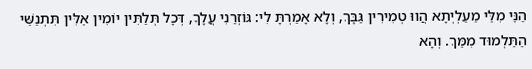הַנֵּי מִלֵּי מַעַלְיְתָא הֲווּ טְמִירִין גַּבָּךְ, וְלָא אָמַרְתָּ לִי: גּוֹזְרַנִי עֲלָךָ, דְּכָל תְּלַתִּין יוֹמִין אֵלִּין תִּתְנַשֵּׁי הַתַּלְמוּד מִמֵּךְ. וְהָא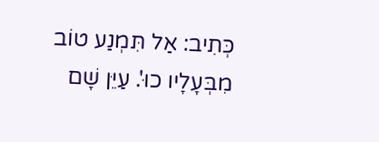כְּתִיב: אַל תִּמְנַע טוֹב מִבְּעָלָיו כוּ'. עַיֵּן שָׁם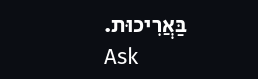בַּאֲרִיכוּת.
Ask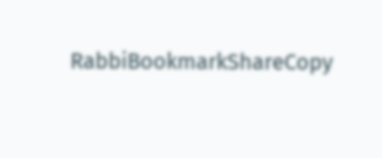RabbiBookmarkShareCopy